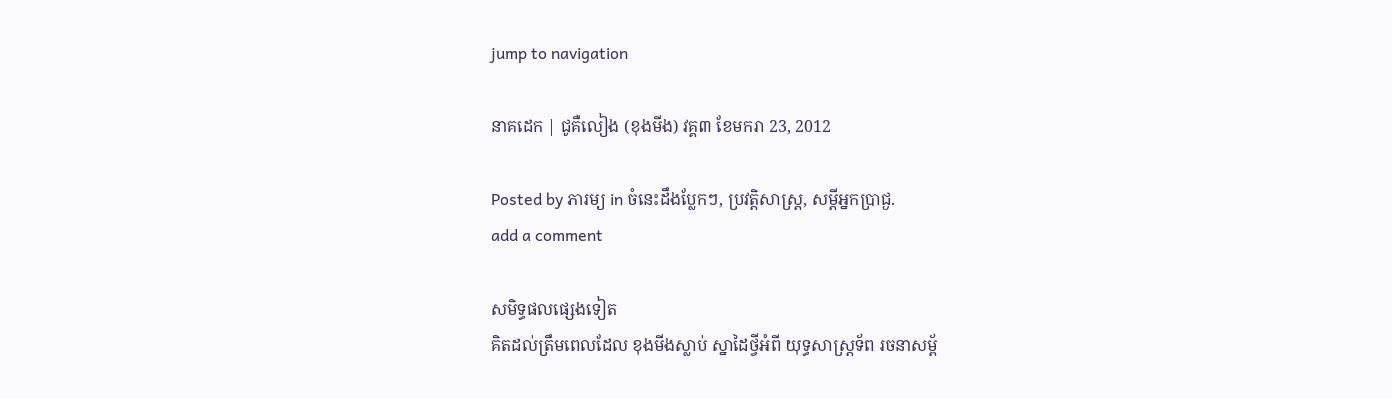jump to navigation

នាគដេក | ជូគឺលៀង (ខុងមីង) វគ្គ៣ ខែមករា 23, 2012

Posted by ភារម្យ in ចំនេះដឹងប្លែកៗ, ប្រវត្តិសាស្រ្ត, សម្តីអ្នកប្រាជ្ង.
add a comment

សមិទ្ធផលផ្សេងទៀត
គិតដល់ត្រឹមពេលដែល ខុងមីងស្លាប់ ស្នាដៃថ្វីអំពី យុទ្ធសាស្រ្តទ័ព រចនាសម្ព័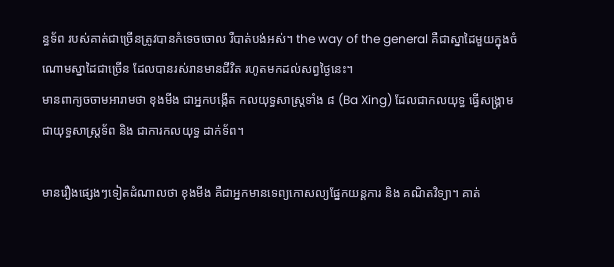ន្ធទ័ព របស់គាត់ជាច្រើនត្រូវបានកំទេចចោល រឺបាត់បង់អស់។ the way of the general គឺជាស្នាដៃមួយក្នុងចំណោមស្នាដៃជាច្រើន ដែលបានរស់រានមានជីវិត រហូតមកដល់សព្វថ្ងៃនេះ។
មានពាក្យចចាមអារាមថា ខុងមីង ជាអ្នកបង្កើត កលយុទ្ធសាស្រ្តទាំង ៨ (Ba Xing) ដែលជាកលយុទ្ធ ធ្វើសង្រ្គាម ជាយុទ្ធសាស្រ្តទ័ព និង ជាការកលយុទ្ធ ដាក់ទ័ព។

មានរឿងផ្សេងៗទៀតដំណាលថា ខុងមីង គឺជាអ្នកមានទេព្យកោសល្យផ្នែកយន្តការ និង គណិតវិទ្យា។ គាត់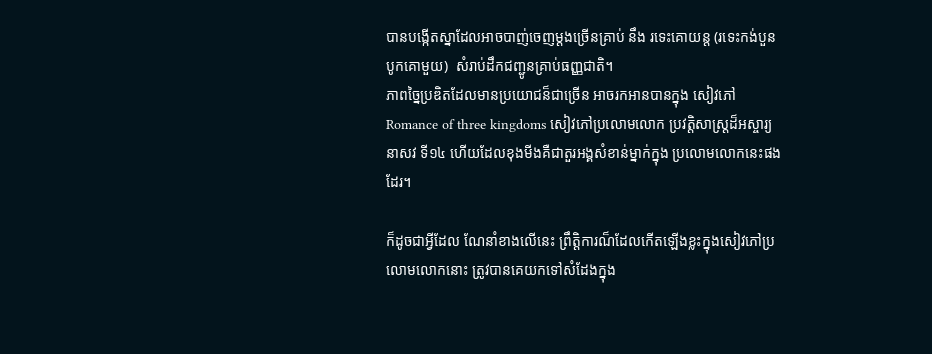បានបង្កើតស្នាដែលអាចបាញ់ចេញម្តងច្រើនគ្រាប់ នឹង រទេះគោយន្ត (រទេះកង់បួន បូកគោមួយ)  សំរាប់ដឹកជញ្ជូនគ្រាប់ធញ្ញជាតិ។
ភាពច្នៃប្រឌិតដែលមានប្រយោជន៏ជាច្រើន អាចរកអានបានក្នុង សៀវភៅ Romance of three kingdoms សៀវភៅប្រលោមលោក ប្រវត្តិសាស្រ្តដ៏អស្ចារ្យនាសវ ទី១៤ ហើយដែលខុងមីងគឺជាតួរអង្គសំខាន់ម្នាក់ក្នុង ប្រលោមលោកនេះផងដែរ។

ក៏ដូចជាអ្វីដែល ណែនាំខាងលើនេះ ព្រឹត្តិការណ៏ដែលកើតឡើងខ្លះក្នុងសៀវភៅប្រលោមលោកនោះ ត្រូវបានគេយកទៅសំដែងក្នុង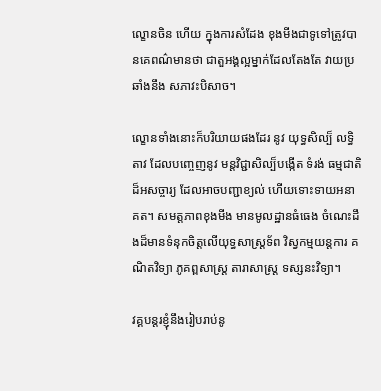ល្ខោនចិន ហើយ ក្នុងការសំដែង ខុងមីងជាទូទៅត្រូវបានគេពណ៌មានថា ជាតួអង្គល្អម្នាក់ដែលតែងតែ វាយប្រឆាំងនឹង សភាវះបិសាច។

ល្ខោនទាំងនោះក៏បរិយាយផងដែរ នូវ យុទ្ធសិល្ប៏ លទិ្ធតាវ ដែលបញ្ចេញនូវ មន្តវិជ្ជាសិល្ប៏បង្កើត ទំរង់ ធម្មជាតិដ៏អសច្ចារ្យ ដែលអាចបញ្ជាខ្យល់ ហើយទោះទាយអនាគត។ សមត្តភាពខុងមីង មានមូលដ្ឋានធំធេង ចំណេះដឹងដ៏មានទំនុកចិត្តលើយុទ្ធសាស្រ្តទ័ព វិស្វកម្មយន្តការ គណិតវិទ្យា ភូគព្ពសាស្រ្ត តារាសាស្រ្ត ទស្សនះវិទ្យា។

វគ្គបន្តរខ្ញុំនឹងរៀបរាប់នូ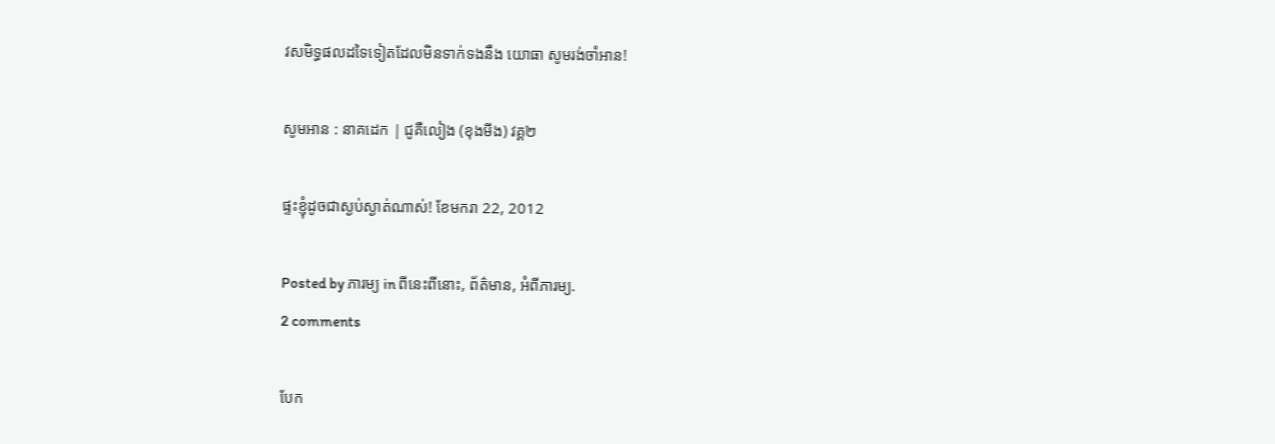វសមិទ្ធផលដទៃទៀតដែលមិនទាក់ទងនឹង យោធា សូមរង់ចាំអាន!

សូមអាន : នាគដេក | ជូគឺលៀង (ខុងមីង) វគ្គ២

ផ្ទះខ្ញុំដូចជាស្ងប់ស្ងាត់ណាស់! ខែមករា 22, 2012

Posted by ភារម្យ in ពីនេះពីនោះ, ព័ត៌មាន, អំពីភារម្យ.
2 comments

បែក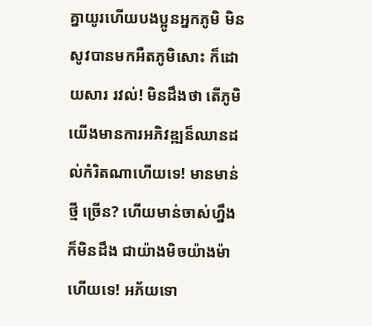គ្នាយូរហើយបងប្អូនអ្នកភូមិ មិនសូវបានមកអឺតភូមិសោះ ក៏ដោយសារ រវល់! មិនដឹងថា តើភូមិយើងមានការអភិវឌ្ឍន៏ឈានដល់កំរិតណាហើយទេ! មានមាន់ថ្មី ច្រើន? ហើយមាន់ចាស់ហ្នឹងក៏មិនដឹង ជាយ៉ាងមិចយ៉ាងម៉ាហើយទេ! អភ័យទោ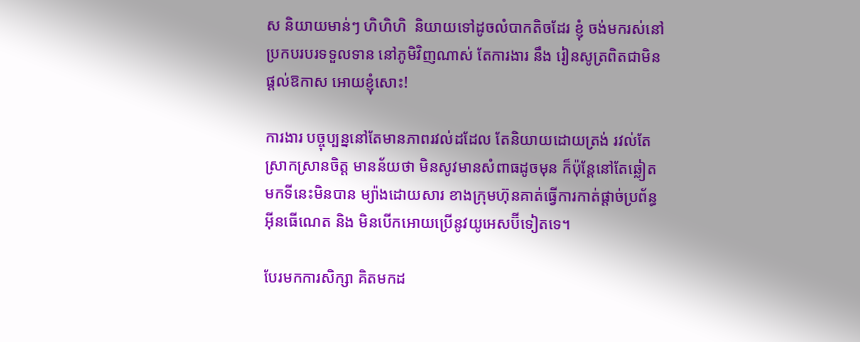ស និយាយមាន់ៗ ហិហិហិ  និយាយទៅដូចលំបាកតិចដែរ ខ្ញុំ ចង់មករស់នៅប្រកបរបរទទួលទាន នៅភូមិវិញណាស់ តែការងារ នឹង រៀនសូត្រពិតជាមិនផ្តល់ឱកាស អោយខ្ញុំសោះ!

ការងារ បច្ចុប្បន្ននៅតែមានភាពរវល់ដដែល តែនិយាយដោយត្រង់ រវល់តែស្រាកស្រានចិត្ត មានន័យថា មិនសូវមានសំពាធដូចមុន ក៏ប៉ុន្តែនៅតែឆ្លៀតមកទីនេះមិនបាន ម្យ៉ាងដោយសារ ខាងក្រុមហ៊ុនគាត់ធ្វើការកាត់ផ្តាច់ប្រព័ន្ធអ៊ីនធើណេត និង មិនបើកអោយប្រើនូវយូអេសប៊ីទៀតទេ។

បែរមកការសិក្សា គិតមកដ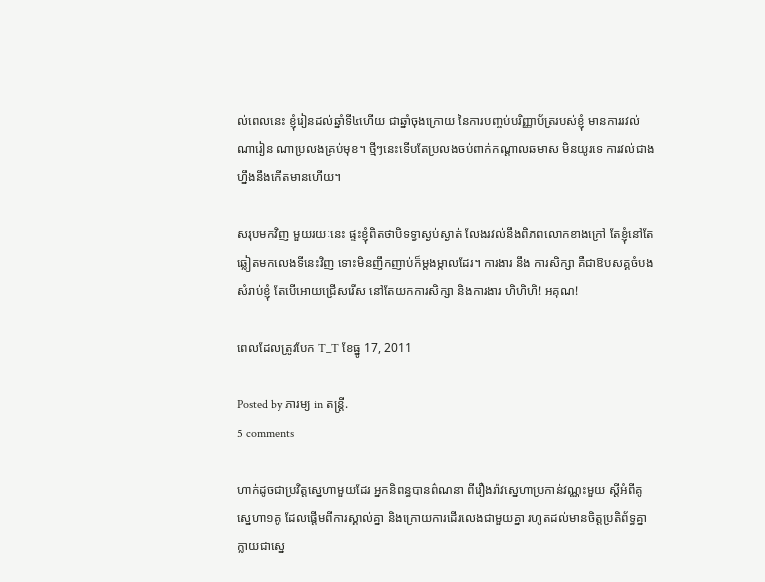ល់ពេលនេះ ខ្ញុំរៀនដល់ឆ្នាំទី៤ហើយ ជាឆ្នាំចុងក្រោយ នៃការបញ្ចប់បរិញ្ញាប័ត្ររបស់ខ្ញុំ មានការរវល់ណារៀន ណាប្រលងគ្រប់មុខ។ ថ្មីៗនេះទើបតែប្រលងចប់ពាក់កណ្តាលឆមាស មិនយូរទេ ការវល់ជាងហ្នឹងនឹងកើតមានហើយ។

សរុបមកវិញ មួយរយៈនេះ ផ្ទះខ្ញុំពិតថាបិទទ្វាស្ងប់ស្ងាត់ លែងរវល់នឹងពិភពលោកខាងក្រៅ តែខ្ញុំនៅតែឆ្លៀតមកលេងទីនេះវិញ ទោះមិនញឹកញាប់ក៏ម្តងម្កាលដែរ។ ការងារ នឹង ការសិក្សា គឺជាឱបសគ្គចំបងសំរាប់ខ្ញុំ តែបើអោយជ្រើសរើស នៅតែយកការសិក្សា និងការងារ ហិហិហិ! អគុណ!

ពេលដែលត្រូវបែក T_T ខែធ្នូ 17, 2011

Posted by ភារម្យ in តន្ដ្រី.
5 comments

ហាក់ដូចជាប្រវិត្តស្នេហាមួយដែរ អ្នកនិពន្ធបានព៌ណនា ពីរឿងរ៉ាវស្នេហាប្រកាន់វណ្ណះមួយ ស្តីអំពីគូស្នេហា១គូ ដែលផ្តើមពីការស្គាល់គ្នា និងក្រោយការដើរលេងជាមួយគ្នា រហូតដល់មានចិត្តប្រតិព័ទ្ធគ្នា ក្លាយជាស្នេ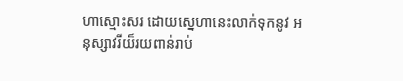ហាស្មោះសរ ដោយស្នេហានេះលាក់ទុកនូវ អនុស្សាវរីយ៏រយពាន់រាប់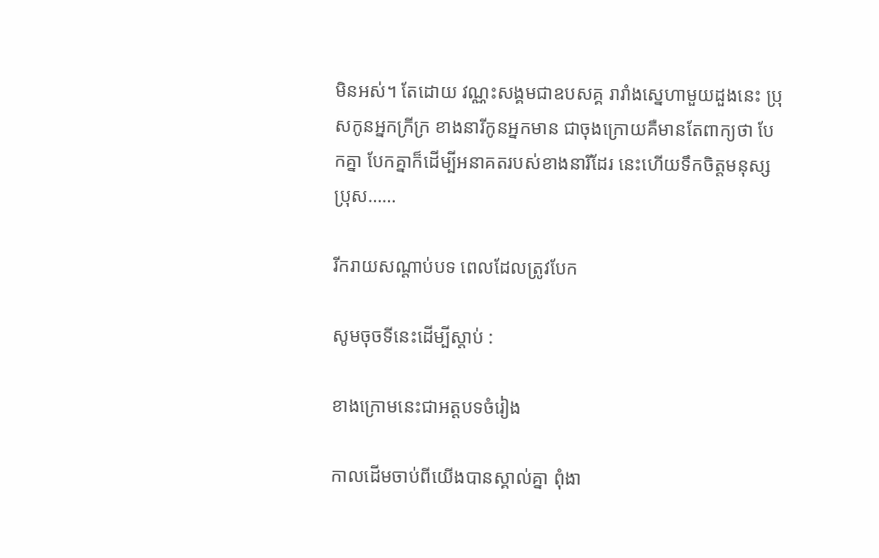មិនអស់។ តែដោយ វណ្ណះសង្គមជាឧបសគ្គ រារាំងស្នេហាមួយដួងនេះ ប្រុសកូនអ្នកក្រីក្រ ខាងនារីកូនអ្នកមាន ជាចុងក្រោយគឺមានតែពាក្យថា បែកគ្នា បែកគ្នាក៏ដើម្បីអនាគតរបស់ខាងនារីដែរ នេះហើយទឹកចិត្តមនុស្សប្រុស……

រីករាយសណ្តាប់បទ ពេលដែលត្រូវបែក

សូមចុចទីនេះដើម្បីស្តាប់ :

ខាងក្រោមនេះជាអត្តបទចំរៀង

កាលដើមចាប់ពីយើងបានស្គាល់គ្នា ពុំងា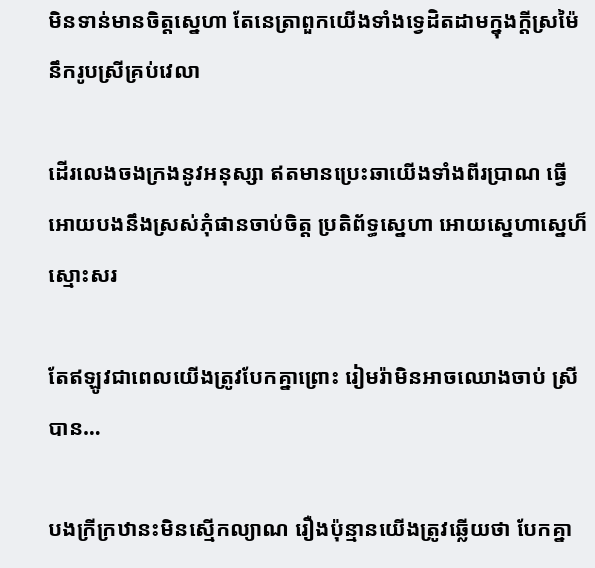មិនទាន់មានចិត្តស្នេហា តែនេត្រាពួកយើងទាំងទ្វេដិតដាមក្នុងក្តីស្រម៉ៃ នឹករូបស្រីគ្រប់វេលា

ដើរលេងចងក្រងនូវអនុស្សា ឥតមានប្រេះឆាយើងទាំងពីរប្រាណ ធ្វើអោយបងនឹងស្រស់ភុំផានចាប់ចិត្ត ប្រតិព័ទ្ធស្នេហា អោយស្នេហាស្នេហ៏ស្មោះសរ

តែឥឡូវជាពេលយើងត្រូវបែកគ្នាព្រោះ រៀមរ៉ាមិនអាចឈោងចាប់ ស្រីបាន…

បងក្រីក្រឋានះមិនស្មើកល្យាណ រឿងប៉ុន្មានយើងត្រូវឆ្លើយថា បែកគ្នា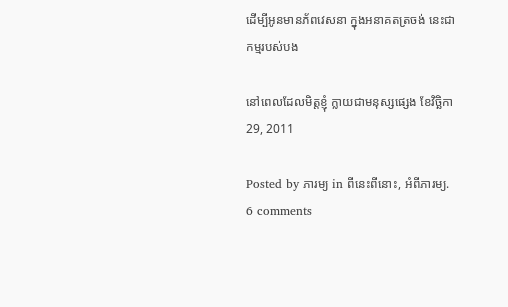ដើម្បីអូនមានភ័ពវេសនា ក្នុងអនាគតត្រចង់ នេះជាកម្មរបស់បង

នៅពេលដែលមិត្តខ្ញុំ ក្លាយជាមនុស្សផ្សេង ខែវិច្ឆិកា 29, 2011

Posted by ភារម្យ in ពីនេះពីនោះ, អំពីភារម្យ.
6 comments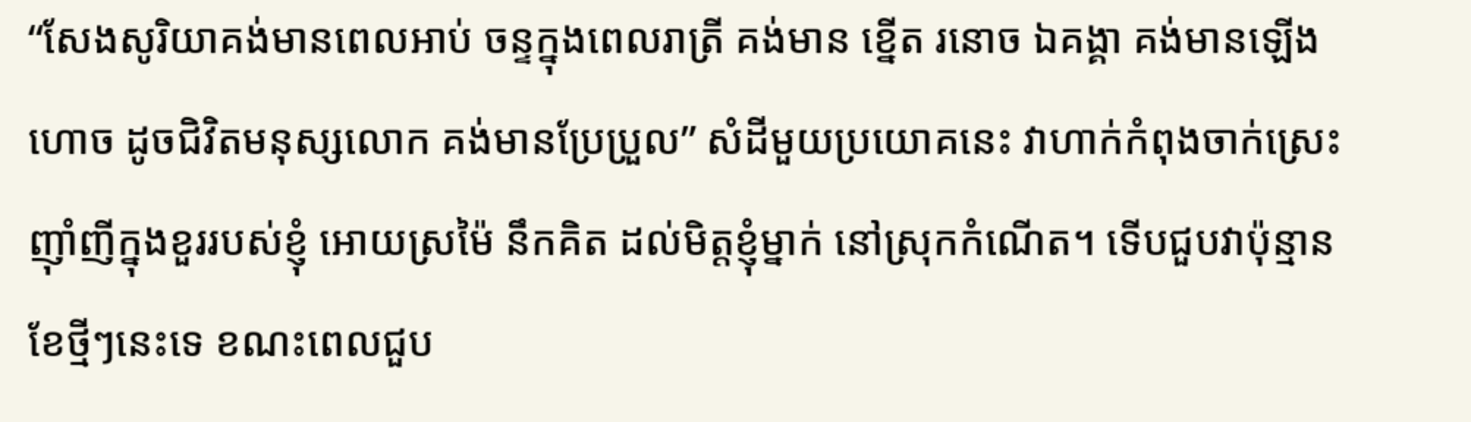“សែងសូរិយាគង់មានពេលអាប់ ចន្ទក្នុងពេលរាត្រី គង់មាន ខ្នើត រនោច ឯគង្គា គង់មានឡើងហោច ដូចជិវិតមនុស្សលោក គង់មានប្រែប្រួល” សំដីមួយប្រយោគនេះ វាហាក់កំពុងចាក់ស្រេះ ញ៉ាំញីក្នុងខួររបស់ខ្ញុំ អោយស្រម៉ៃ នឹកគិត ដល់មិត្តខ្ញុំម្នាក់ នៅស្រុកកំណើត។ ទើបជួបវាប៉ុន្មានខែថ្មីៗនេះទេ ខណះពេលជួប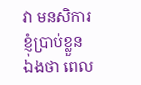វា មនសិការខ្ញុំប្រាប់ខ្លួនឯងថា ពេល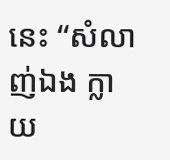នេះ “សំលាញ់ឯង ក្លាយ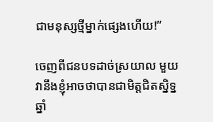ជាមនុស្សថ្មីម្នាក់ផ្សេងហើយ!”

ចេញពីជនបទដាច់ស្រយាល មួយ វានឹងខ្ញុំអាចថាបានជាមិត្តជិតស្និទ្ន ឆ្នាំ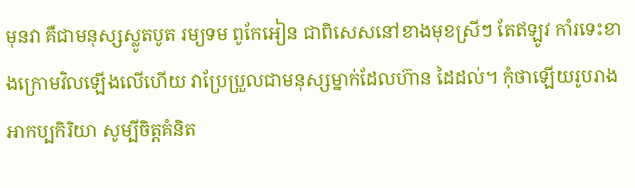មុនវា គឺជាមនុស្សស្លូតបូត រម្យទម ពូកែអៀន ជាពិសេសនៅខាងមុខស្រីៗ តែឥឡូវ កាំរទេះខាងក្រោមវិលឡើងលើហើយ វាប្រែប្រួលជាមនុស្សម្នាក់ដែលហ៊ាន ដៃដល់។ កុំថាឡើយរូបរាង អាកប្បកិរិយា សូម្បីចិត្តគំនិត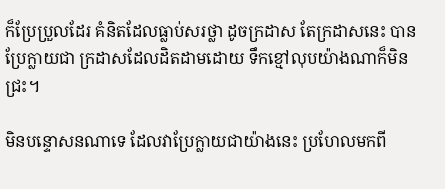ក៏ប្រែប្រួលដែរ គំនិតដែលធ្លាប់សរថ្លា ដូចក្រដាស តែក្រដាសនេះ បានប្រែក្លាយជា ក្រដាសដែលដិតដាមដោយ ទឹកខ្មៅលុបយ៉ាងណាក៏មិនជ្រះ។

មិនបន្ទោសនណាទេ ដែលវាប្រែក្លាយជាយ៉ាងនេះ ប្រហែលមកពី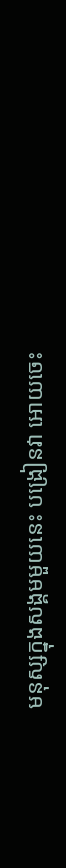មនុស្សក្នុងសង្គមមួយនេះ បង្រៀនវា អោយចេះ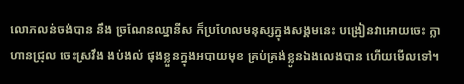លោភលន់ចង់បាន នឹង ច្រណែនឈ្នានីស ក៏ប្រហែលមនុស្សក្នុងសង្គមនេះ បង្រៀនវាអោយចេះ ក្លាហានជ្រុល ចេះស្រវឹង ងប់ងល់ ផុងខ្លួនក្នុងអបាយមុខ គ្រប់គ្រង់ខ្លូនឯងលេងបាន ហើយមើលទៅ។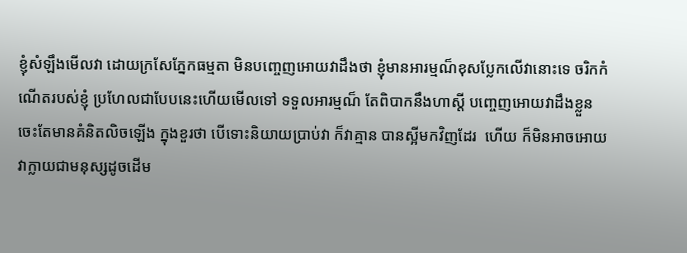ខ្ញុំសំឡឹងមើលវា ដោយក្រសែភ្នែកធម្មតា មិនបញ្ចេញអោយវាដឹងថា ខ្ញុំមានអារម្មណ៏ខុសប្លែកលើវានោះទេ ចរិកកំណើតរបស់ខ្ញុំ ប្រហែលជាបែបនេះហើយមើលទៅ ទទួលអារម្មណ៏ តែពិបាកនឹងហាស្តី បញ្ចេញអោយវាដឹងខ្លួន ចេះតែមានគំនិតលិចឡើង ក្នុងខួរថា បើទោះនិយាយប្រាប់វា ក៏វាគ្មាន បានស្អីមកវិញដែរ  ហើយ ក៏មិនអាចអោយវាក្លាយជាមនុស្សដូចដើម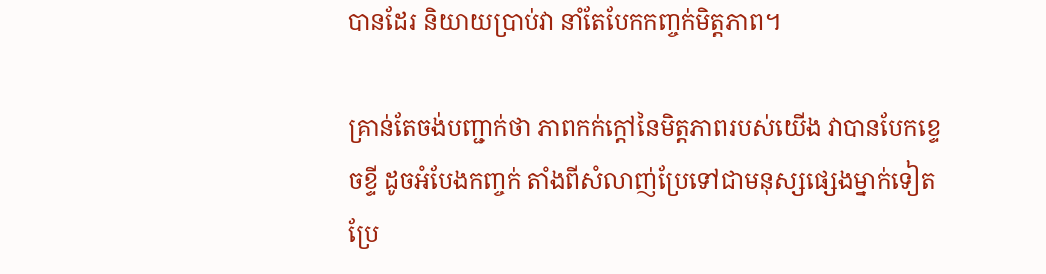បានដែរ និយាយប្រាប់វា នាំតែបែកកញ្ចក់មិត្តភាព។

គ្រាន់តែចង់បញ្ជាក់ថា ភាពកក់ក្តៅនៃមិត្តភាពរបស់យើង វាបានបែកខ្ទេចខ្ទី ដូចអំបែងកញ្ចក់ តាំងពីសំលាញ់ប្រែទៅជាមនុស្សផ្សេងម្នាក់ទៀត ប្រែ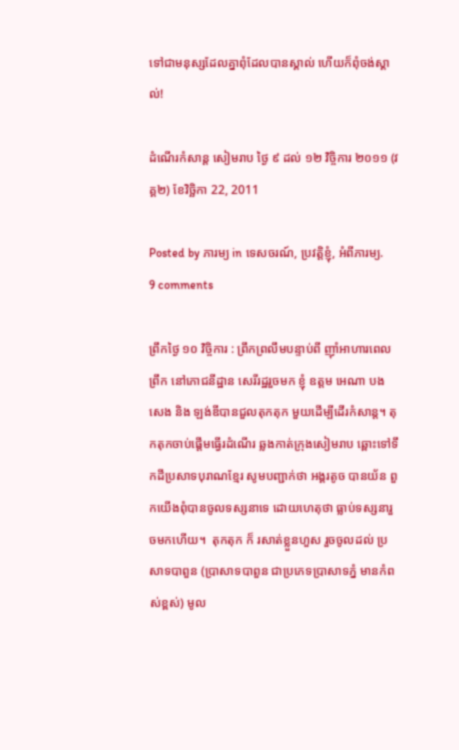ទៅជាមនុស្សដែលគ្នាពុំដែលបានស្គាល់ ហើយក៏ពុំចង់ស្គាល់!

ដំណើរកំសាន្ត សៀមរាប ថ្ងៃ ៩ ដល់ ១២ វិច្ចិការ ២០១១ (វគ្គ២) ខែវិច្ឆិកា 22, 2011

Posted by ភារម្យ in ទេសចរណ៍, ប្រវត្តិខ្ញុំ, អំពីភារម្យ.
9 comments

ព្រឹកថ្ងៃ ១០ វិច្ចិការ : ព្រឹកព្រលឹមបន្ទាប់ពី ញ៉ាំអាហារពេលព្រឹក នៅភោជនីដ្ឋាន សេរីរដ្ឋរួចមក ខ្ញុំ ឧត្តម អេណា បងសេង និង ឡង់ឌីបានជួលតុកតុក មួយដើម្បីដើរកំសាន្ត។ តុកតុកចាប់ផ្តើមធ្វើរដំណើរ ឆ្លងកាត់ក្រុងសៀមរាប ឆ្ពោះទៅទឹកដីប្រសាទបុរាណខ្មែរ សូមបញ្ជាក់ថា អង្គរតូច បានយ័ន ពួកយើងពុំបានចូលទស្សនាទេ ដោយហេតុថា ធ្លាប់ទស្សនារួចមកហើយ។  តុកតុក ក៏ រសាត់ខ្លួនហួស រួចចូលដល់ ប្រសាទបាពួន (ប្រាសាទបាពួន ជាប្រភេទប្រាសាទភ្នំ មានកំពស់ខ្ពស់) មូល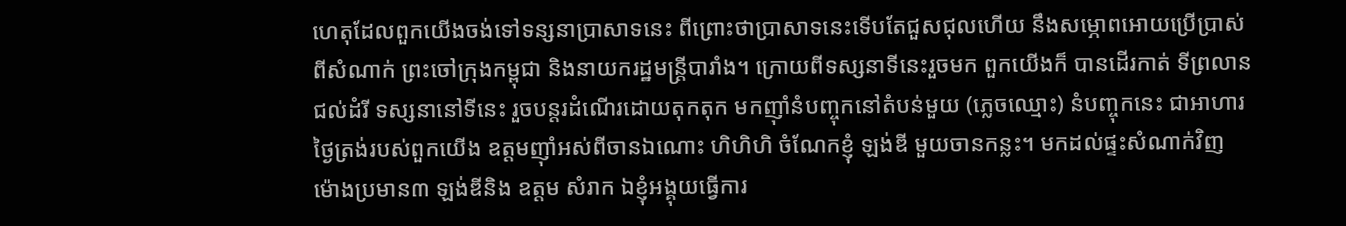ហេតុដែលពួកយើងចង់ទៅទន្សនាប្រាសាទនេះ ពីព្រោះថាប្រាសាទនេះទើបតែជួសជុលហើយ នឹងសម្ភោពអោយប្រើប្រាស់ពីសំណាក់ ព្រះចៅក្រុងកម្ពុជា និងនាយករដ្ឋមន្រ្តីបារាំង។ ក្រោយពីទស្សនាទីនេះរួចមក ពួកយើងក៏ បានដើរកាត់ ទីព្រលានជល់ដំរី ទស្សនានៅទីនេះ រួចបន្តរដំណើរដោយតុកតុក មកញ៉ាំនំបញ្ចុកនៅតំបន់មួយ (ភ្លេចឈ្មោះ) នំបញ្ចុកនេះ ជាអាហារថ្ងៃត្រង់របស់ពួកយើង ឧត្តមញ៉ាំអស់ពីចានឯណោះ ហិហិហិ ចំណែកខ្ញុំ ឡង់ឌី មួយចានកន្លះ។ មកដល់ផ្ទះសំណាក់វិញ ម៉ោងប្រមាន៣ ឡង់ឌីនិង ឧត្តម សំរាក ឯខ្ញុំអង្គុយធ្វើការ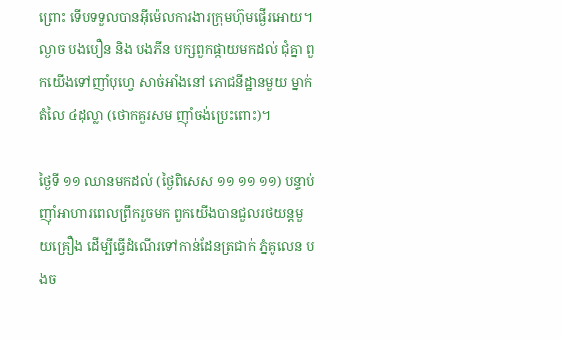ព្រោះ ទើបទទួលបានអ៊ីម៉េលការងារក្រុមហ៊ុមផ្ងើរអោយ។ ល្ងាច បងបឿន និង បងភីន បក្សពួកផ្កាយមកដល់ ជុំគ្នា ពួកយើងទៅញាំបុហ្វេ សាច់អាំងនៅ ភោជនីដ្ឋានមួយ ម្នាក់តំលៃ ៤ដុល្លា (ថោកគួរសម ញ៉ាំចង់ប្រេះពោះ)។

ថ្ងៃទី ១១ ឈានមកដល់ (ថ្ងៃពិសេស ១១ ១១ ១១) បន្ទាប់ញ៉ាំអាហារពេលព្រឹករួចមក ពួកយើងបានជួលរថយន្តមួយគ្រឿង ដើម្បីធ្វើដំណើរទៅកាន់ដែនត្រជាក់ ភ្នំគូលេន បងច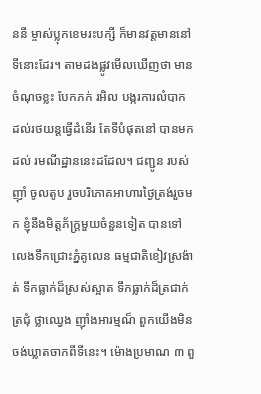ននី ម្ចាស់ប្លុកខេមរះបក្សី ក៏មានវត្តមាននៅទីនោះដែរ។ តាមដងផ្លូវមើលឃើញថា មានចំណុចខ្លះ បែកភក់ រអិល បង្ករការលំបាក ដល់រថយន្តធ្វើដំនើរ តែទីបំផុតនៅ បានមកដល់ រមណីដ្ឋាននេះដដែល។ ជញ្ជូន របស់ញ៉ាំ ចូលតូប រួចបរិភោគអាហារថ្ងៃត្រង់រួចមក ខ្ញុំនឹងមិត្តភ័ក្រ្តមួយចំនួនទៀត បានទៅលេងទឹកជ្រោះភ្នំគូលេន ធម្មជាតិខៀវស្រង៉ាត់ ទឹកធ្លាក់ដ៏ស្រស់ស្អាត ទឹកធ្លាក់ដ៏ត្រជាក់ត្រជុំ ថ្លាឈ្វេង ញ៉ាំងអារម្មណ៏ ពួកយើងមិនចង់ឃ្លាតចាកពីទីនេះ។ ម៉ោងប្រមាណ ៣ ពួ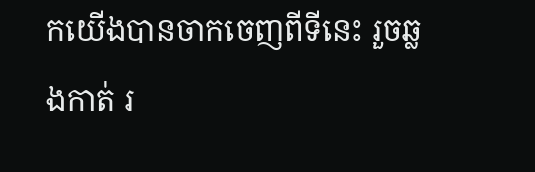កយើងបានចាកចេញពីទីនេះ រួចឆ្លងកាត់ រ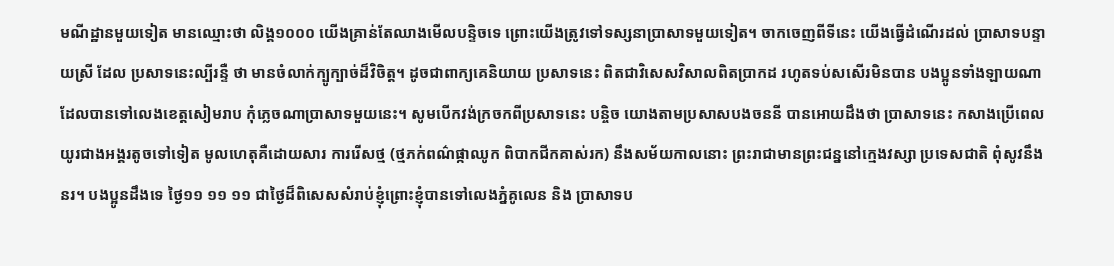មណីដ្ឋានមួយទៀត មានឈ្មោះថា លិង្គ១០០០ យើងគ្រាន់តែឈាងមើលបន្ទិចទេ ព្រោះយើងត្រូវទៅទស្សនាប្រាសាទមួយទៀត។ ចាកចេញពីទីនេះ យើងធ្វើដំណើរដល់ ប្រាសាទបន្ទាយស្រី ដែល ប្រសាទនេះល្បីរន្ទឺ ថា មានចំលាក់ក្បូក្បាច់ដ៏វិចិត្ត។ ដូចជាពាក្យគេនិយាយ ប្រសាទនេះ ពិតជាវិសេសវិសាលពិតប្រាកដ រហូតទប់សសើរមិនបាន បងប្អូនទាំងឡាយណាដែលបានទៅលេងខេត្តសៀមរាប កុំភ្លេចណាប្រាសាទមួយនេះ។ សូមបើកវង់ក្រចកពីប្រសាទនេះ បនិ្ចច យោងតាមប្រសាសបងចននី បានអោយដឹងថា ប្រាសាទនេះ កសាងប្រើពេលយូរជាងអង្គរតូចទៅទៀត មូលហេតុគឺដោយសារ ការរើសថ្ម (ថ្មភក់ពណ៌ផ្កាឈូក ពិបាកជីកគាស់រក) នឹងសម័យកាលនោះ ព្រះរាជាមានព្រះជន្ននៅក្មេងវស្សា ប្រទេសជាតិ ពុំសូវនឹងនរ។ បងប្អូនដឹងទេ ថ្ងៃ១១ ១១ ១១ ជាថ្ងៃដ៏ពិសេសសំរាប់ខ្ញុំព្រោះខ្ញុំបានទៅលេងភ្នំគូលេន និង ប្រាសាទប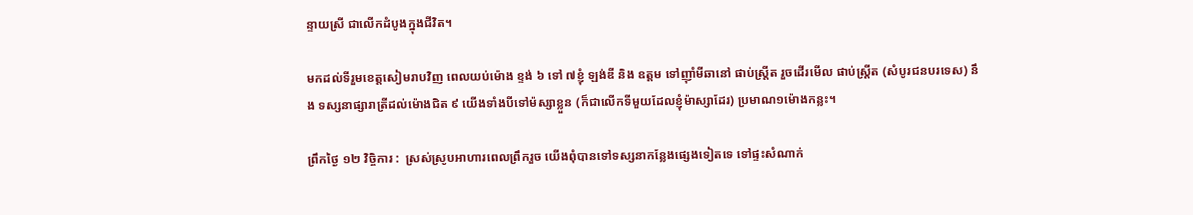ន្ទាយស្រី ជាលើកដំបូងក្នុងជីវិត។

មកដល់ទីរួមខេត្តសៀមរាបវិញ ពេលយប់ម៉ោង ខ្ទង់ ៦ ទៅ ៧ខ្ញុំ ឡង់ឌី និង ឧត្តម ទៅញ៉ាំមីឆានៅ ផាប់ស្រ្តីត រួចដើរមើល ផាប់ស្រ្តីត (សំបូរជនបរទេស) នឹង ទស្សនាផ្សារាត្រីដល់ម៉ោងជិត ៩ យើងទាំងបីទៅម៉ស្សាខ្លួន (ក៏ជាលើកទីមួយដែលខ្ញុំម៉ាស្សាដែរ) ប្រមាណ១ម៉ោងកន្លះ។

ព្រឹកថ្ងៃ ១២ វិច្ចិការ :  ស្រស់ស្រូបអាហារពេលព្រឹករួច យើងពុំបានទៅទស្សនាកន្លែងផ្សេងទៀតទេ ទៅផ្ទះសំណាក់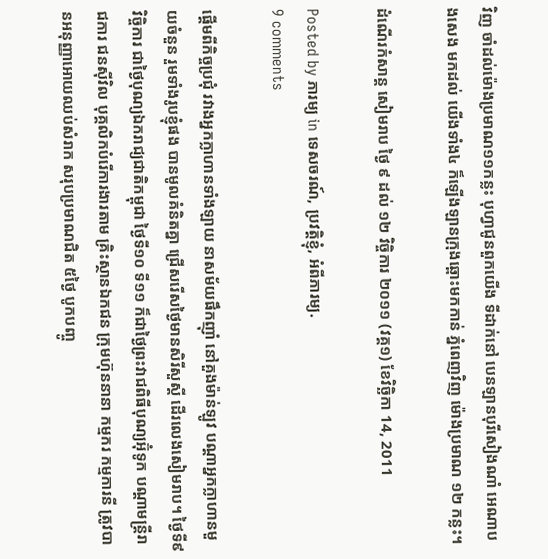វិញ ចាំដល់ម៉ោងប្រមាណ១១កន្លះ បុហ្វាជូនពួកយើង ទីដាក់នៅ បេនឡានបុរីសៀងណាំ អេណាបងសេង មកដល់ យើងទាំង៤ ក៏ឡើងឡានក្រុងឆ្ពោះមកកាន់ ភ្នំពេញវិញ ម៉ោងប្រមាណ ១២ កន្លះ។

ដំណើរកំសាន្ត សៀមរាប ថ្ងៃ ៩ ដល់ ១២ វិច្ចិការ ២០១១ (វគ្គ១) ខែវិច្ឆិកា 14, 2011

Posted by ភារម្យ in ទេសចរណ៍, ប្រវត្តិខ្ញុំ, អំពីភារម្យ.
9 comments

ផ្តើមពីកិច្ចប្រជុំ រវាងអ្នកក្លាហានទាំងឡាយ នាសម័យផឹកញ៉ាំ នៅគួងម៉ាន់ឡូវ បណ្តាអ្នកក្លាហានមួយចំនួន រួមទាំងរូបខ្ញុំផង បានមូលគំនិតគ្នា ជ្រើសរើសថ្ងៃមានសិរីសួស្តី ដើរលេងសៀមរាប។ ថ្ងៃទី៩ វិច្ចិការ ជាថ្ងៃបុណ្យឯករាជ្យជាតិកម្ពុជា ថ្ងៃទី១០ ទី១១ ក៏ជាថ្ងៃព្រះវាជពិធីបុណ្យអ៊ុំទូក បណ្តាមន្រ្តីរាជការ ជនស៊ីវិល បុគ្គលិកបំរើការងារតាម គ្រិះស្ថានឯកជន ក្រុមហ៊ុននានា កម្មករ កម្មការនី ត្រូវបានអនុញ្ញាអោយឈប់សំរាក សរុបប្រមាណជិត ៥ថ្ងៃ បូកបញ្ចូ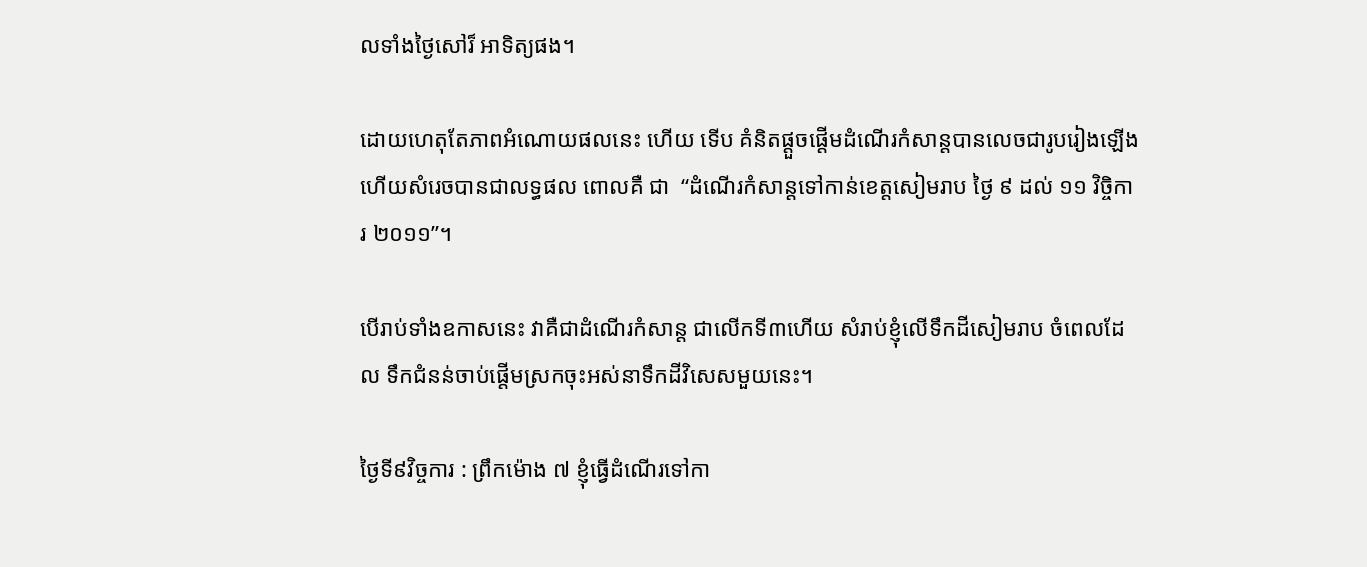លទាំងថ្ងៃសៅរ៏ អាទិត្យផង។

ដោយហេតុតែភាពអំណោយផលនេះ ហើយ ទើប គំនិតផ្តួចផ្តើមដំណើរកំសាន្តបានលេចជារូបរៀងឡើង ហើយសំរេចបានជាលទ្ធផល ពោលគឺ ជា  “ដំណើរកំសាន្តទៅកាន់ខេត្តសៀមរាប ថ្ងៃ ៩ ដល់ ១១ វិច្ចិការ ២០១១”។

បើរាប់ទាំងឧកាសនេះ វាគឺជាដំណើរកំសាន្ត ជាលើកទី៣ហើយ សំរាប់ខ្ញុំលើទឹកដីសៀមរាប ចំពេលដែល ទឹកជំនន់ចាប់ផ្តើមស្រកចុះអស់នាទឹកដីវិសេសមួយនេះ។

ថ្ងៃទី៩វិច្ចការ : ព្រឹកម៉ោង ៧ ខ្ញុំធ្វើដំណើរទៅកា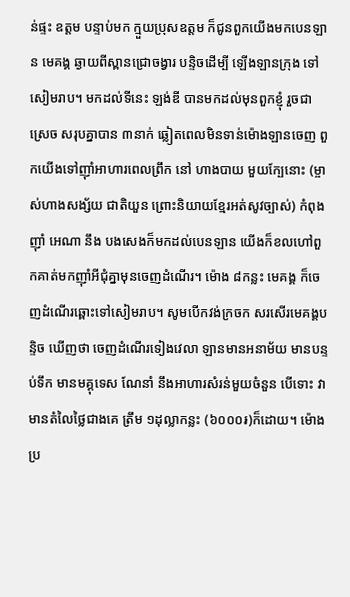ន់ផ្ទះ ឧត្តម បន្ទាប់មក ក្មួយប្រុសឧត្តម ក៏ជូនពួកយើងមកបេនឡាន មេគង្គ ឆ្ងាយពីស្ពានជ្រោចង្វារ បន្ទិចដើម្បី ឡើងឡានក្រុង ទៅសៀមរាប។ មកដល់ទីនេះ ឡង់ឌី បានមកដល់មុនពួកខ្ញុំ រួចជាស្រេច សរុបគ្នាបាន ៣នាក់ ឆ្លៀតពេលមិនទាន់ម៉ោងឡានចេញ ពួកយើងទៅញ៉ាំអាហារពេលព្រឹក នៅ ហាងបាយ មួយក្បែនោះ (ម្ចាស់ហាងសង្ស័យ ជាតិយួន ព្រោះនិយាយខ្មែរអត់សូវច្បាស់) កំពុងញ៉ាំ អេណា នឹង បងសេងក៏មកដល់បេនឡាន យើងក៏ខលហៅពួកគាត់មកញ៉ាំអីជុំគ្នាមុនចេញដំណើរ។ ម៉ោង ៨កន្លះ មេគង្គ ក៏ចេញដំណើរឆ្ពោះទៅសៀមរាប។ សូមបើកវង់ក្រចក សរសើរមេគង្គបន្ទិច ឃើញថា ចេញដំណើរទៀងវេលា ឡានមានអនាម័យ មានបន្ទប់ទឹក មានមគ្គុទេស ណែនាំ នឹងអាហារសំរន់មួយចំនួន បើទោះ វាមានតំលៃថ្លៃជាងគេ ត្រឹម ១ដុល្លាកន្លះ (៦០០០៛)ក៏ដោយ។ ម៉ោងប្រ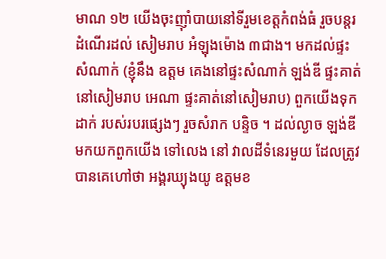មាណ ១២ យើងចុះញ៉ាំបាយនៅទីរួមខេត្តកំពង់ធំ រួចបន្តរដំណើរដល់ សៀមរាប អំឡុងម៉ោង ៣ជាង។ មកដល់ផ្ទះសំណាក់ (ខ្ញុំនឹង ឧត្តម គេងនៅផ្ទះសំណាក់ ឡង់ឌី ផ្ទះគាត់នៅសៀមរាប អេណា ផ្ទះគាត់នៅសៀមរាប) ពួកយើងទុកដាក់ របស់របរផ្សេងៗ រួចសំរាក បន្ទិច ។ ដល់ល្ងាច ឡង់ឌីមកយកពួកយើង ទៅលេង នៅ វាលដីទំនេរមួយ ដែលត្រូវបានគេហៅថា អង្គរឃ្យុងយូ ឧត្តមខ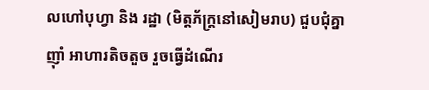លហៅបុហ្វា និង រដ្ឋា (មិត្តភ័ក្រ្តនៅសៀមរាប) ជួបជុំគ្នាញ៉ាំ អាហារតិចតួច រួចធ្វើដំណើរ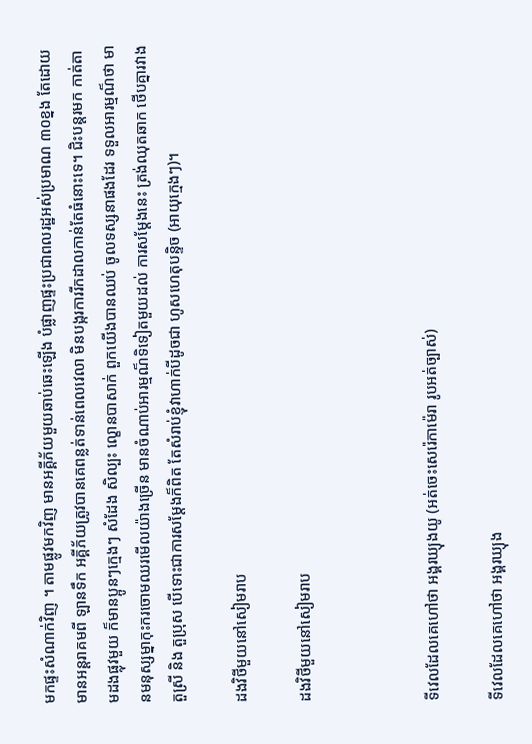មកផ្ទះសំណាក់វិញ ។ តាមផ្លូវមកវិញ មានអគ្គីភ័យមួយឆាប់ឆេះឡើង បំផ្លាញផ្ទះប្រជាពលរដ្ឋអស់ប្រមាណ ៣០ខ្នង តែដោយមានអន្តរាគមពី ឡានទឹក អគ្គីភ័យត្រូវបានគេពន្លត់ទាន់ពេលវេលា មិនបង្ករការរីកដាលកាន់តែធំនោះទេ។ ជិះបន្តរមក កាត់តាមដងផ្លុវមួយ ក៏មានប្អូនៗក្មេងៗ សំដែង សិល្បះ ល្ខោនបាសាក់ ពួកយើងបានឈប់ ចូលទស្សនាផងដែរ ទទួលអារម្មណ៏ថា មានមនុស្សម្នាកុះករចោមឈរមើលយ៉ាងច្រើន មានចំណាប់អារម្មណ៏ទិទៀតមួយដល់ ការសម្តែងនេះ ត្រង់ឈុតឆាក ថើបគ្នារវាងតួស្រី និង តួប្រុស បើទោះជាការសម្តែងក៏ពិត តែសំរាប់ខ្ញុំវាហាក់បីដូចជា ហូសហេតុបន្ទិច (អាយុក្មេងៗ)។

ដងវិថីមួយនៅសៀមរាប

ដងវិថីមួយនៅសៀមរាប



ទីវេលដែលគេហៅថា អង្គរឃ្យុងយូ (អត់ចេះសេរ៉េកាម៉េរា រូបអត់ច្បាស់)

ទីវេលដែលគេហៅថា អង្គរឃ្យុង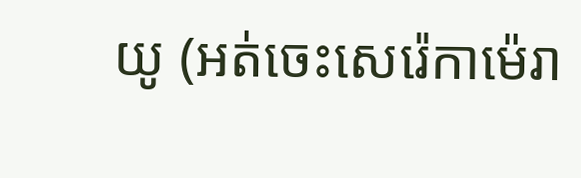យូ (អត់ចេះសេរ៉េកាម៉េរា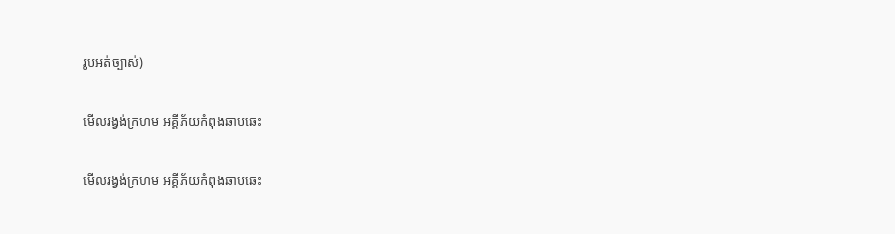រូបអត់ច្បាស់)

មើលរង្វង់ក្រហម អគ្គីភ័យកំពុងឆាបឆេះ

មើលរង្វង់ក្រហម អគ្គីភ័យកំពុងឆាបឆេះ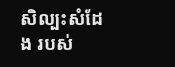សិល្បះសំដែង របស់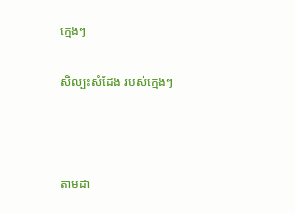ក្មេងៗ

សិល្បះសំដែង របស់ក្មេងៗ



តាមដា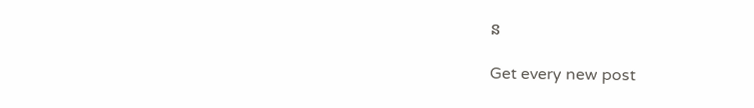ន

Get every new post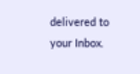delivered to your Inbox.